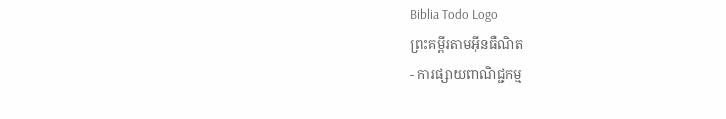Biblia Todo Logo
ព្រះគម្ពីរតាមអ៊ីនធឺណិត
- ការផ្សាយពាណិជ្ជកម្ម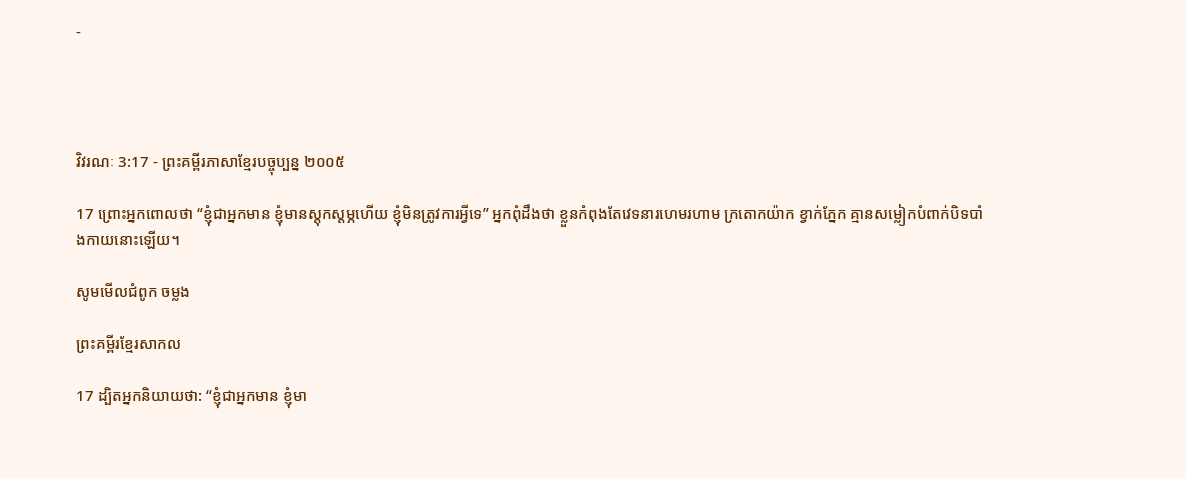-




វិវរណៈ 3:17 - ព្រះគម្ពីរភាសាខ្មែរបច្ចុប្បន្ន ២០០៥

17 ព្រោះអ្នកពោលថា “ខ្ញុំជាអ្នកមាន ខ្ញុំមានស្ដុក‌ស្ដម្ភហើយ ខ្ញុំមិនត្រូវការអ្វីទេ” អ្នកពុំដឹងថា ខ្លួនកំពុងតែវេទនារហេម‌រហាម ក្រតោក‌យ៉ាក ខ្វាក់ភ្នែក គ្មានសម្លៀក‌បំពាក់បិទ‌បាំងកាយនោះឡើយ។

សូមមើលជំពូក ចម្លង

ព្រះគម្ពីរខ្មែរសាកល

17 ដ្បិតអ្នកនិយាយថា: “ខ្ញុំជាអ្នកមាន ខ្ញុំមា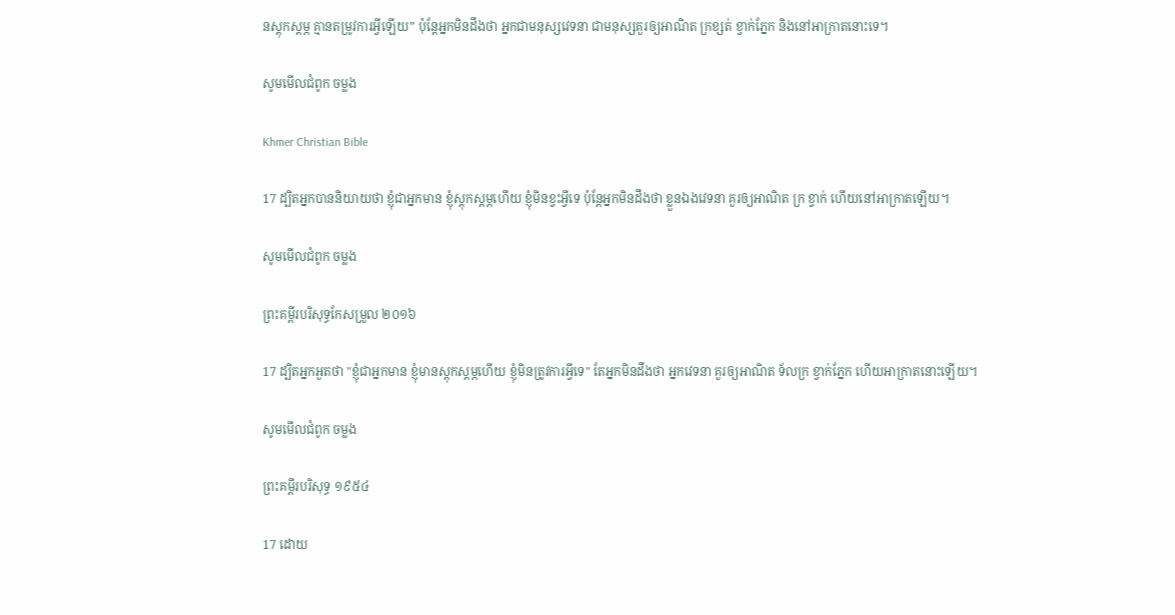នស្ដុកស្ដម្ភ គ្មានតម្រូវការអ្វីឡើយ” ប៉ុន្តែអ្នកមិនដឹងថា អ្នកជាមនុស្សវេទនា ជាមនុស្សគួរឲ្យអាណិត ក្រខ្សត់ ខ្វាក់ភ្នែក និងនៅអាក្រាតនោះទេ។

សូមមើលជំពូក ចម្លង

Khmer Christian Bible

17 ដ្បិតអ្នកបាននិយាយថា ខ្ញុំជាអ្នកមាន ខ្ញុំស្ដុកស្ដម្ភហើយ ខ្ញុំមិនខ្វះអ្វីទេ ប៉ុន្ដែអ្នកមិនដឹងថា ខ្លួនឯងវេទនា គួរឲ្យអាណិត ក្រ ខ្វាក់ ហើយនៅអាក្រាតឡើយ។

សូមមើលជំពូក ចម្លង

ព្រះគម្ពីរបរិសុទ្ធកែសម្រួល ២០១៦

17 ដ្បិតអ្នកអួតថា "ខ្ញុំជាអ្នកមាន ខ្ញុំមានស្តុក‌ស្តម្ភហើយ ខ្ញុំមិនត្រូវការអ្វីទេ" តែអ្នកមិនដឹងថា អ្នកវេទនា គួរឲ្យអាណិត ទ័ល‌ក្រ ខ្វាក់ភ្នែក ហើយអាក្រាតនោះឡើយ។

សូមមើលជំពូក ចម្លង

ព្រះគម្ពីរបរិសុទ្ធ ១៩៥៤

17 ដោយ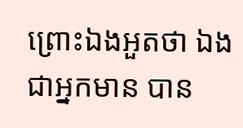ព្រោះឯងអួតថា ឯងជាអ្នកមាន បាន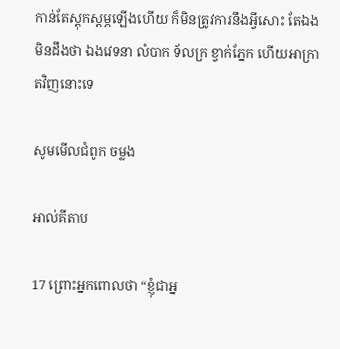កាន់តែស្តុក‌ស្តម្ភឡើងហើយ ក៏មិនត្រូវការនឹងអ្វីសោះ តែឯងមិនដឹងថា ឯងវេទនា លំបាក ទ័ល‌ក្រ ខ្វាក់ភ្នែក ហើយអាក្រាតវិញនោះទេ

សូមមើលជំពូក ចម្លង

អាល់គីតាប

17 ព្រោះអ្នកពោលថា “ខ្ញុំជាអ្ន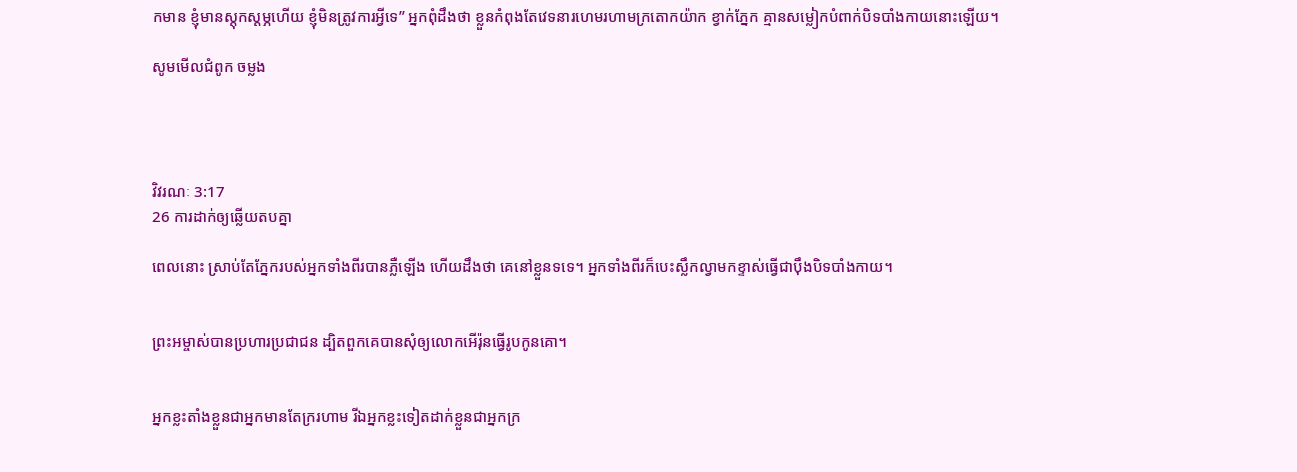កមាន ខ្ញុំមានស្ដុកស្ដម្ភហើយ ខ្ញុំមិនត្រូវការអ្វីទេ” អ្នកពុំដឹងថា ខ្លួនកំពុងតែវេទនារហេម‌រហាមក្រតោកយ៉ាក ខ្វាក់ភ្នែក គ្មានសម្លៀក‌បំពាក់បិទ‌បាំងកាយនោះឡើយ។

សូមមើលជំពូក ចម្លង




វិវរណៈ 3:17
26 ការដាក់ឲ្យឆ្លើយតបគ្នា

ពេលនោះ ស្រាប់តែភ្នែករបស់អ្នកទាំងពីរបានភ្លឺឡើង ហើយដឹងថា គេនៅខ្លួនទទេ។ អ្នកទាំងពីរក៏បេះស្លឹកល្វាមកខ្ទាស់ធ្វើជាប៉ឹងបិទ‌បាំងកាយ។


ព្រះ‌អម្ចាស់បានប្រហារប្រជា‌ជន ដ្បិតពួកគេបានសុំឲ្យលោកអើរ៉ុនធ្វើរូបកូនគោ។


អ្នកខ្លះតាំងខ្លួនជាអ្នកមានតែក្ររហាម រីឯអ្នកខ្លះទៀតដាក់ខ្លួនជាអ្នកក្រ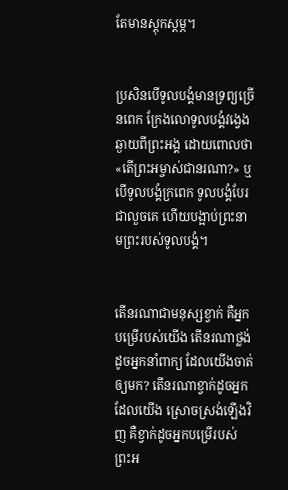តែមានស្ដុក‌ស្ដម្ភ។


ប្រសិនបើទូលបង្គំមានទ្រព្យច្រើនពេក ក្រែងលោទូលបង្គំវង្វេងឆ្ងាយពីព្រះអង្គ ដោយពោលថា «តើព្រះ‌អម្ចាស់ជានរណា?» ឬបើទូលបង្គំក្រពេក ទូលបង្គំបែរជាលួចគេ ហើយបង្អាប់ព្រះ‌នាមព្រះរបស់ទូលបង្គំ។


តើនរណាជាមនុស្សខ្វាក់ គឺអ្នកបម្រើរបស់យើង តើនរណាថ្លង់ដូចអ្នកនាំពាក្យ ដែលយើងចាត់ឲ្យមក? តើនរណាខ្វាក់ដូចអ្នកដែលយើង ស្រោចស្រង់ឡើងវិញ គឺខ្វាក់ដូចអ្នកបម្រើរបស់ព្រះ‌អ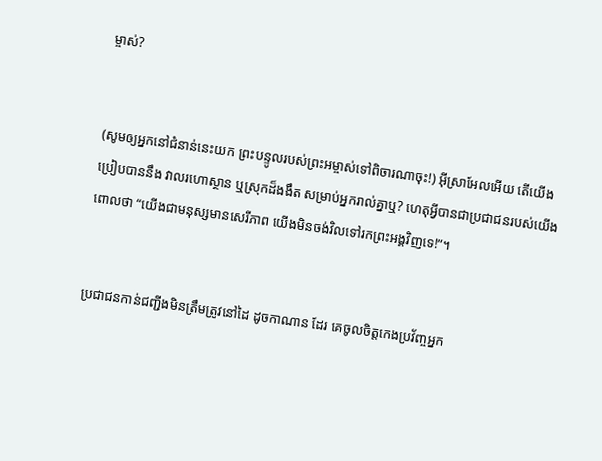ម្ចាស់?


(សូមឲ្យអ្នកនៅជំនាន់នេះយក ព្រះ‌បន្ទូលរបស់ព្រះ‌អម្ចាស់ទៅពិចារណាចុះ!) អ៊ីស្រា‌អែលអើយ តើយើងប្រៀបបាននឹង វាលរហោ‌ស្ថាន ឬស្រុកដ៏ងងឹត សម្រាប់អ្នករាល់គ្នាឬ? ហេតុអ្វីបានជាប្រជា‌ជនរបស់យើងពោលថា “យើងជាមនុស្សមានសេរី‌ភាព យើងមិនចង់វិលទៅរកព្រះអង្គវិញទេ!”។


ប្រជា‌ជនកាន់ជញ្ជីងមិនត្រឹមត្រូវនៅដៃ ដូចកាណាន ដែរ គេចូលចិត្តកេង‌ប្រវ័ញ្ចអ្នក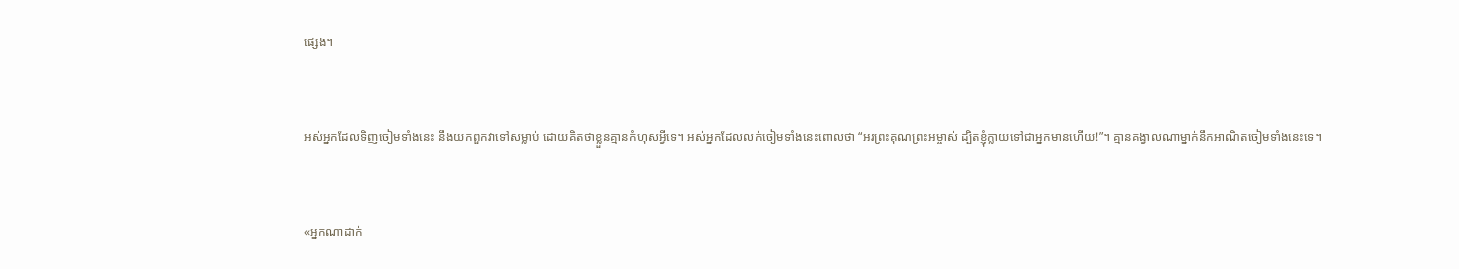ផ្សេង។


អស់អ្នកដែលទិញចៀមទាំងនេះ នឹងយកពួកវាទៅសម្លាប់ ដោយគិតថាខ្លួនគ្មានកំហុសអ្វីទេ។ អស់អ្នកដែលលក់ចៀមទាំងនេះពោលថា “អរព្រះ‌គុណព្រះ‌អម្ចាស់ ដ្បិតខ្ញុំក្លាយទៅជាអ្នកមានហើយ!”។ គ្មានគង្វាលណាម្នាក់នឹកអាណិតចៀមទាំងនេះទេ។


«អ្នកណាដាក់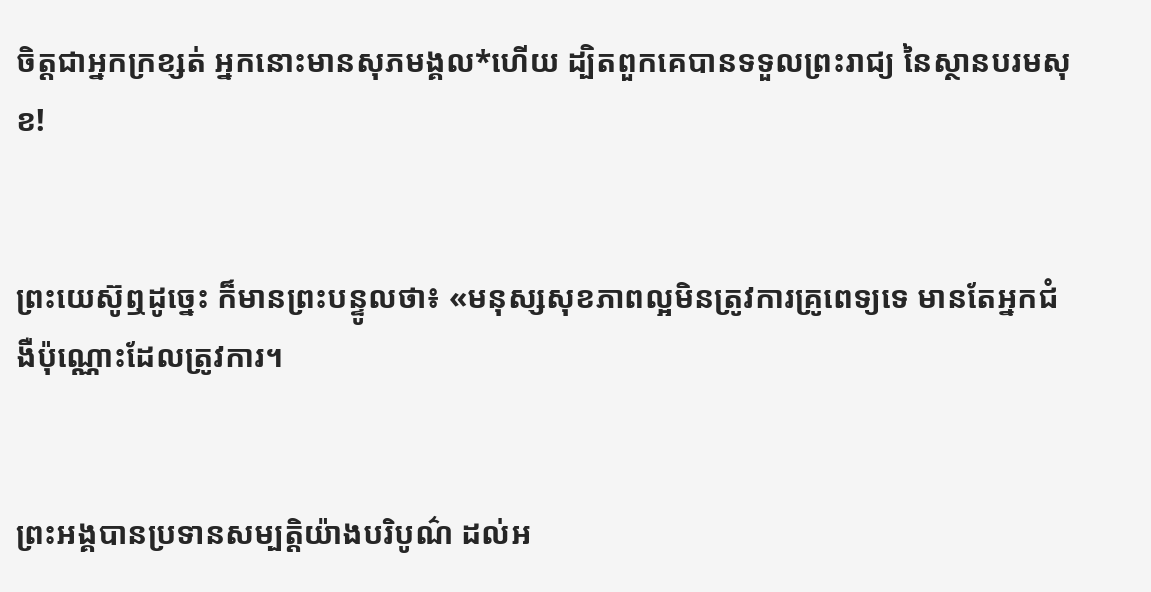ចិត្តជាអ្នកក្រ‌ខ្សត់ អ្នកនោះមានសុភមង្គល*ហើយ ដ្បិតពួកគេបានទទួលព្រះ‌រាជ្យ នៃស្ថានបរម‌សុខ!


ព្រះ‌យេស៊ូឮដូច្នេះ ក៏មានព្រះ‌បន្ទូលថា៖ «មនុស្សសុខ‌ភាពល្អមិនត្រូវការគ្រូពេទ្យទេ មានតែអ្នកជំងឺប៉ុណ្ណោះដែលត្រូវការ។


ព្រះអង្គបានប្រទានសម្បត្តិយ៉ាងបរិបូណ៌ ដល់អ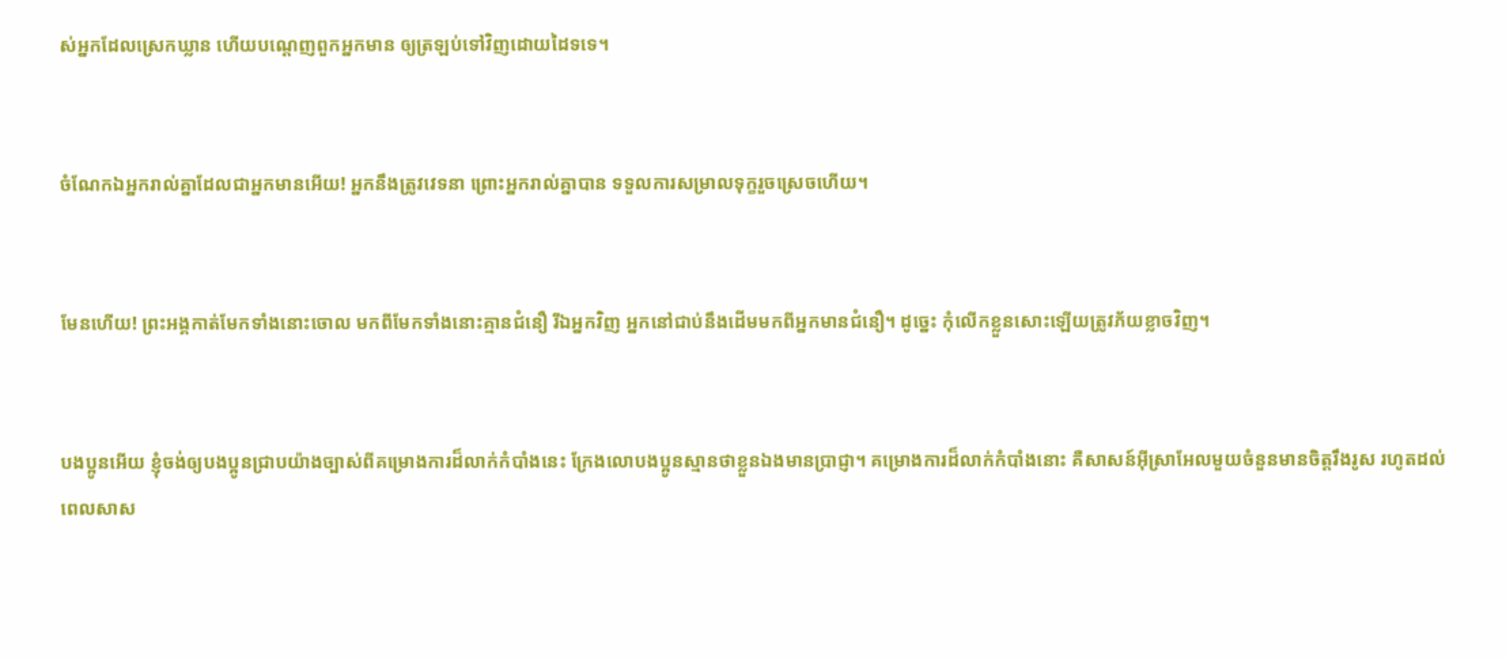ស់អ្នកដែលស្រេកឃ្លាន ហើយបណ្ដេញពួកអ្នកមាន ឲ្យត្រឡប់ទៅវិញដោយដៃទទេ។


ចំណែកឯអ្នករាល់គ្នាដែលជាអ្នកមានអើយ! អ្នកនឹងត្រូវវេទនា ព្រោះអ្នករាល់គ្នាបាន ទទួលការសម្រាលទុក្ខរួចស្រេចហើយ។


មែនហើយ! ព្រះអង្គកាត់មែកទាំងនោះចោល មកពីមែកទាំងនោះគ្មានជំនឿ រីឯអ្នកវិញ អ្នកនៅជាប់នឹងដើមមកពីអ្នកមានជំនឿ។ ដូច្នេះ កុំលើកខ្លួនសោះឡើយត្រូវភ័យខ្លាចវិញ។


បងប្អូនអើយ ខ្ញុំចង់ឲ្យបងប្អូនជ្រាបយ៉ាងច្បាស់ពីគម្រោង‌ការដ៏លាក់កំបាំងនេះ ក្រែងលោបងប្អូនស្មានថាខ្លួនឯងមានប្រាជ្ញា។ គម្រោង‌ការដ៏លាក់កំបាំងនោះ គឺសាសន៍អ៊ីស្រា‌អែលមួយចំនួនមានចិត្តរឹង‌រូស រហូតដល់ពេលសាស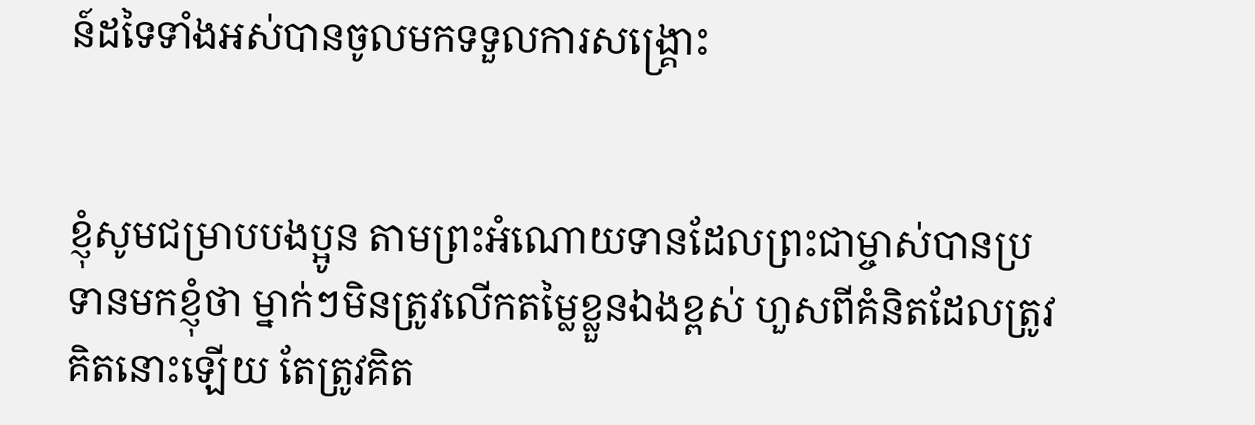ន៍ដទៃទាំងអស់បានចូលមកទទួលការសង្គ្រោះ


ខ្ញុំសូមជម្រាបបងប្អូន តាមព្រះ‌អំណោយទានដែលព្រះ‌ជា‌ម្ចាស់បានប្រទានមកខ្ញុំថា ម្នាក់ៗមិនត្រូវលើកតម្លៃខ្លួនឯងខ្ពស់ ហួសពីគំនិតដែលត្រូវគិតនោះឡើយ តែត្រូវគិត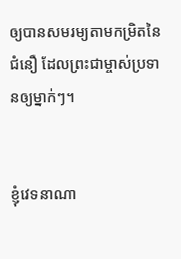ឲ្យបានសមរម្យតាមកម្រិតនៃជំនឿ ដែលព្រះ‌ជា‌ម្ចាស់ប្រទានឲ្យម្នាក់ៗ។


ខ្ញុំវេទនាណា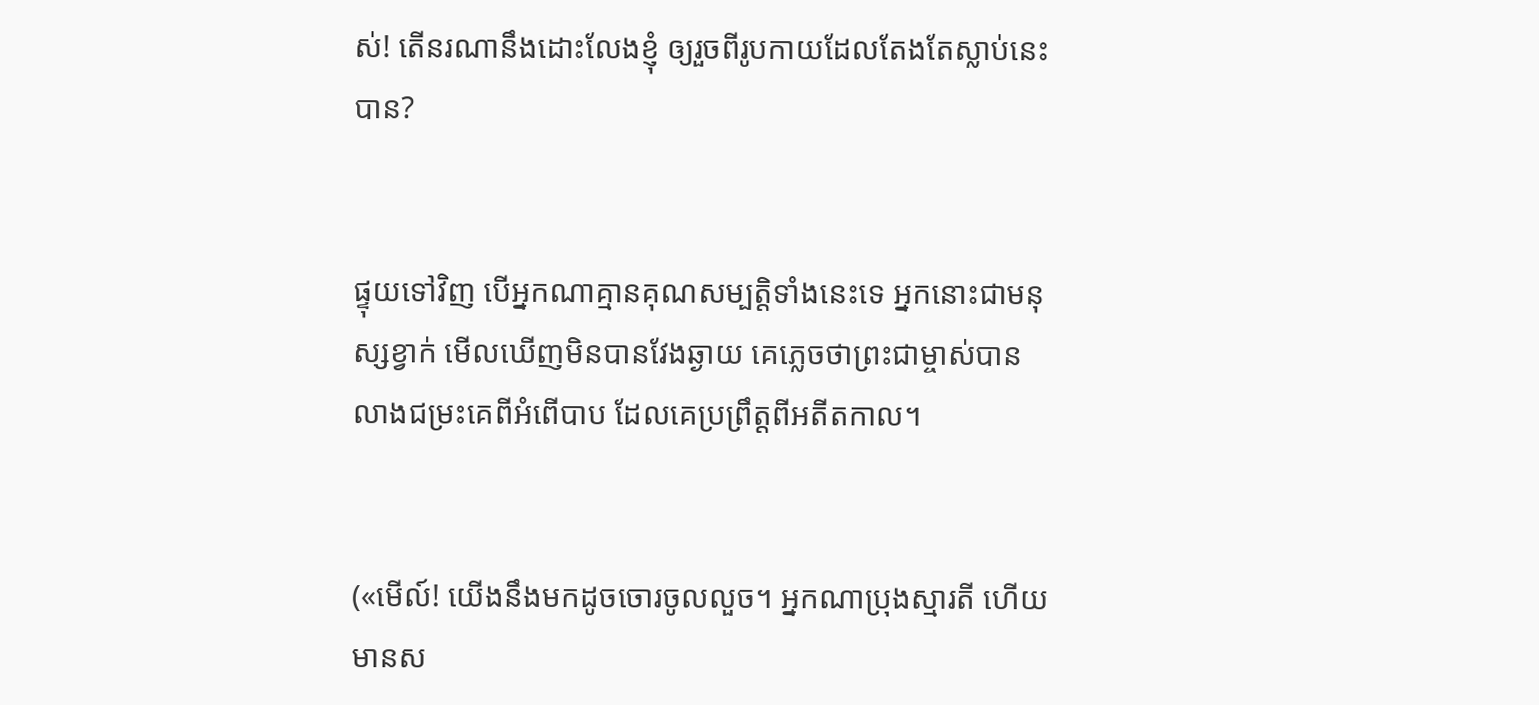ស់! តើនរណានឹងដោះលែងខ្ញុំ ឲ្យរួចពីរូបកាយដែលតែងតែស្លាប់នេះបាន?


ផ្ទុយទៅវិញ បើអ្នកណាគ្មានគុណសម្បត្តិទាំងនេះទេ អ្នកនោះជាមនុស្សខ្វាក់ មើលឃើញមិនបានវែងឆ្ងាយ គេភ្លេចថាព្រះ‌ជា‌ម្ចាស់បានលាងជម្រះគេពីអំពើបាប ដែលគេប្រព្រឹត្តពីអតីតកាល។


(«មើល៍! យើងនឹងមកដូចចោរចូលលួច។ អ្នកណាប្រុងស្មារតី ហើយមានស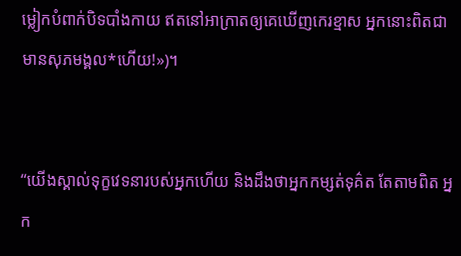ម្លៀក‌បំពាក់បិទ‌បាំងកាយ ឥតនៅអាក្រាតឲ្យគេឃើញកេរ‌ខ្មាស អ្នកនោះពិតជាមានសុភមង្គល*ហើយ!»)។


“យើងស្គាល់ទុក្ខវេទនារបស់អ្នកហើយ និងដឹងថាអ្នកកម្សត់ទុគ៌ត តែតាមពិត អ្នក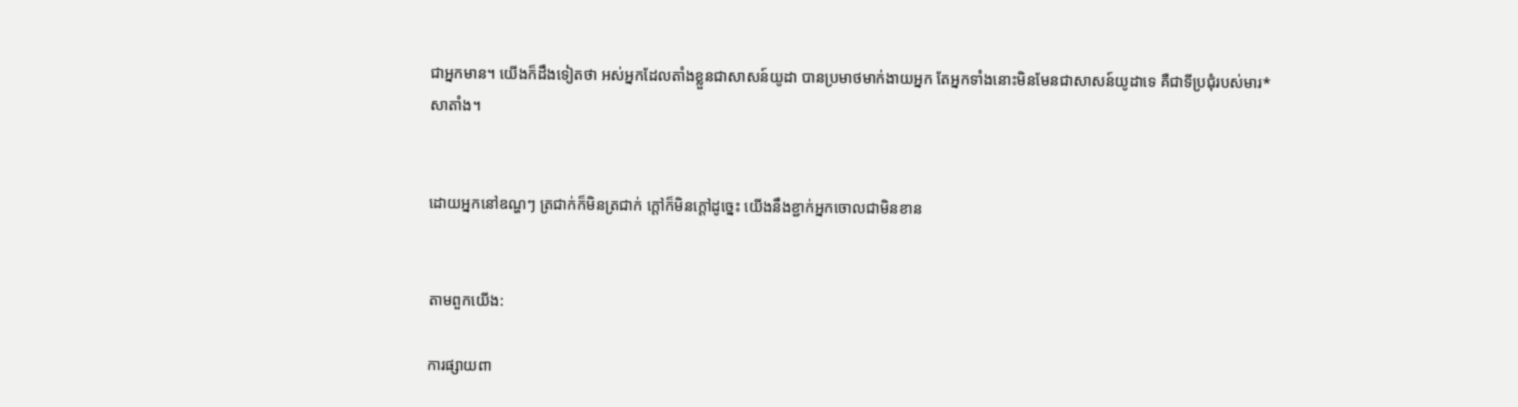ជាអ្នកមាន។ យើងក៏ដឹងទៀតថា អស់អ្នកដែលតាំងខ្លួនជាសាសន៍យូដា បានប្រមាថមាក់ងាយអ្នក តែអ្នកទាំងនោះមិនមែនជាសាសន៍យូដាទេ គឺជាទីប្រជុំរបស់មារ*សាតាំង។


ដោយអ្នកនៅឧណ្ហៗ ត្រជាក់ក៏មិនត្រជាក់ ក្ដៅក៏មិនក្ដៅដូច្នេះ យើងនឹងខ្ជាក់អ្នកចោលជាមិនខាន


តាមពួកយើង:

ការផ្សាយពា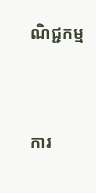ណិជ្ជកម្ម


ការ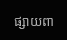ផ្សាយពា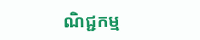ណិជ្ជកម្ម